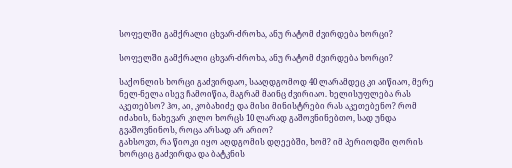სოფელში გამქრალი ცხვარ-ძროხა, ანუ რატომ ძვირდება ხორცი?

სოფელში გამქრალი ცხვარ-ძროხა, ანუ რატომ ძვირდება ხორცი?

საქონლის ხორცი გაძვირდაო, სააღდგომოდ 40 ლარამდეც კი აიწიაო, მერე ნელ-ნელა ისევ ჩამოიწია, მაგრამ მაინც ძვირიაო. ხელისუფლება რას აკეთებსო? ჰო, აი, კობახიძე და მისი მინისტრები რას აკეთებენო? რომ იძახის, ნახევარ კილო ხორცს 10 ლარად გაშოვნინებთო, სად უნდა გვაშოვნინოს, როცა არსად არ არიო?
გახსოვთ, რა წიოკი იყო აღდგომის დღეებში, ხომ? იმ პერიოდში ღორის ხორციც გაძვირდა და ბატკნის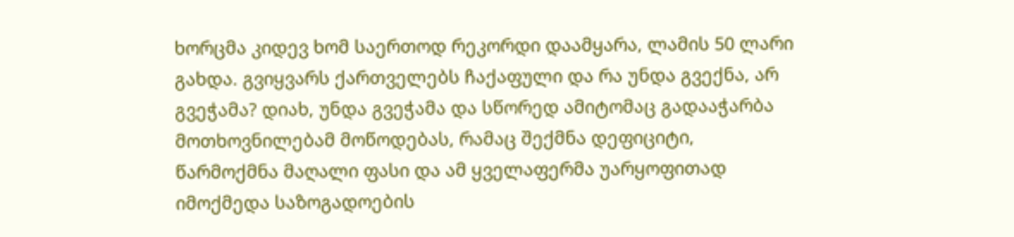ხორცმა კიდევ ხომ საერთოდ რეკორდი დაამყარა, ლამის 50 ლარი გახდა. გვიყვარს ქართველებს ჩაქაფული და რა უნდა გვექნა, არ გვეჭამა? დიახ, უნდა გვეჭამა და სწორედ ამიტომაც გადააჭარბა მოთხოვნილებამ მოწოდებას, რამაც შექმნა დეფიციტი, წარმოქმნა მაღალი ფასი და ამ ყველაფერმა უარყოფითად იმოქმედა საზოგადოების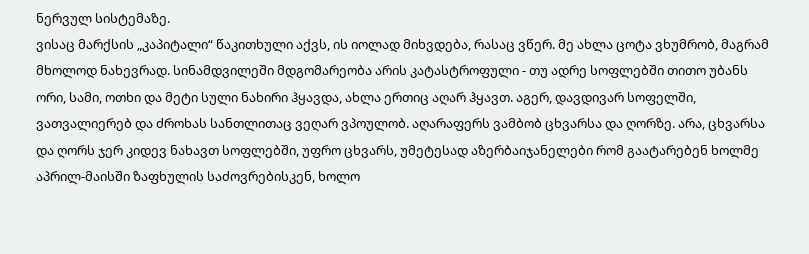ნერვულ სისტემაზე.
ვისაც მარქსის „კაპიტალი“ წაკითხული აქვს, ის იოლად მიხვდება, რასაც ვწერ. მე ახლა ცოტა ვხუმრობ, მაგრამ მხოლოდ ნახევრად. სინამდვილეში მდგომარეობა არის კატასტროფული - თუ ადრე სოფლებში თითო უბანს ორი, სამი, ოთხი და მეტი სული ნახირი ჰყავდა, ახლა ერთიც აღარ ჰყავთ. აგერ, დავდივარ სოფელში, ვათვალიერებ და ძროხას სანთლითაც ვეღარ ვპოულობ. აღარაფერს ვამბობ ცხვარსა და ღორზე. არა, ცხვარსა და ღორს ჯერ კიდევ ნახავთ სოფლებში, უფრო ცხვარს, უმეტესად აზერბაიჯანელები რომ გაატარებენ ხოლმე აპრილ-მაისში ზაფხულის საძოვრებისკენ, ხოლო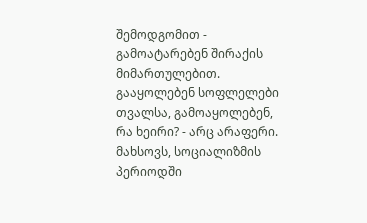შემოდგომით - გამოატარებენ შირაქის მიმართულებით. გააყოლებენ სოფლელები თვალსა, გამოაყოლებენ, რა ხეირი? - არც არაფერი.
მახსოვს, სოციალიზმის პერიოდში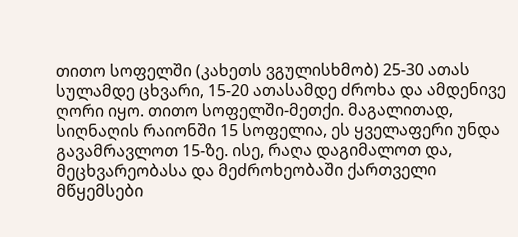თითო სოფელში (კახეთს ვგულისხმობ) 25-30 ათას სულამდე ცხვარი, 15-20 ათასამდე ძროხა და ამდენივე ღორი იყო. თითო სოფელში-მეთქი. მაგალითად, სიღნაღის რაიონში 15 სოფელია, ეს ყველაფერი უნდა გავამრავლოთ 15-ზე. ისე, რაღა დაგიმალოთ და, მეცხვარეობასა და მეძროხეობაში ქართველი მწყემსები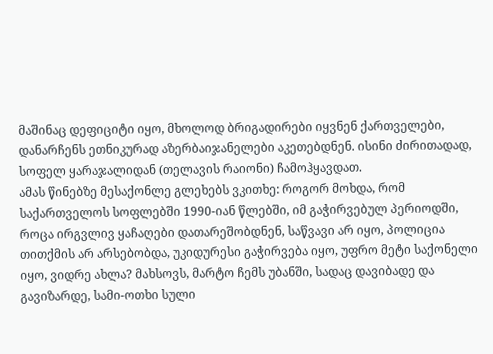მაშინაც დეფიციტი იყო, მხოლოდ ბრიგადირები იყვნენ ქართველები, დანარჩენს ეთნიკურად აზერბაიჯანელები აკეთებდნენ. ისინი ძირითადად, სოფელ ყარაჯალიდან (თელავის რაიონი) ჩამოჰყავდათ.
ამას წინებზე მესაქონლე გლეხებს ვკითხე: როგორ მოხდა, რომ საქართველოს სოფლებში 1990-იან წლებში, იმ გაჭირვებულ პერიოდში, როცა ირგვლივ ყაჩაღები დათარეშობდნენ, საწვავი არ იყო, პოლიცია თითქმის არ არსებობდა, უკიდურესი გაჭირვება იყო, უფრო მეტი საქონელი იყო, ვიდრე ახლა? მახსოვს, მარტო ჩემს უბანში, სადაც დავიბადე და გავიზარდე, სამი-ოთხი სული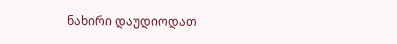ნახირი დაუდიოდათ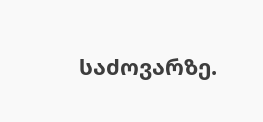საძოვარზე.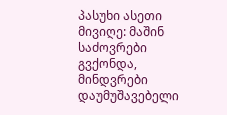პასუხი ასეთი მივიღე: მაშინ საძოვრები გვქონდა, მინდვრები დაუმუშავებელი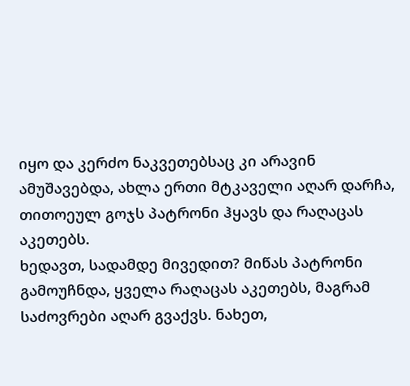იყო და კერძო ნაკვეთებსაც კი არავინ ამუშავებდა, ახლა ერთი მტკაველი აღარ დარჩა, თითოეულ გოჯს პატრონი ჰყავს და რაღაცას აკეთებს.
ხედავთ, სადამდე მივედით? მიწას პატრონი გამოუჩნდა, ყველა რაღაცას აკეთებს, მაგრამ საძოვრები აღარ გვაქვს. ნახეთ,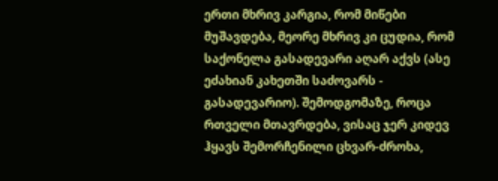ერთი მხრივ კარგია, რომ მიწები მუშავდება, მეორე მხრივ კი ცუდია, რომ საქონელა გასადევარი აღარ აქვს (ასე ეძახიან კახეთში საძოვარს - გასადევარიო). შემოდგომაზე, როცა რთველი მთავრდება, ვისაც ჯერ კიდევ ჰყავს შემორჩენილი ცხვარ-ძროხა,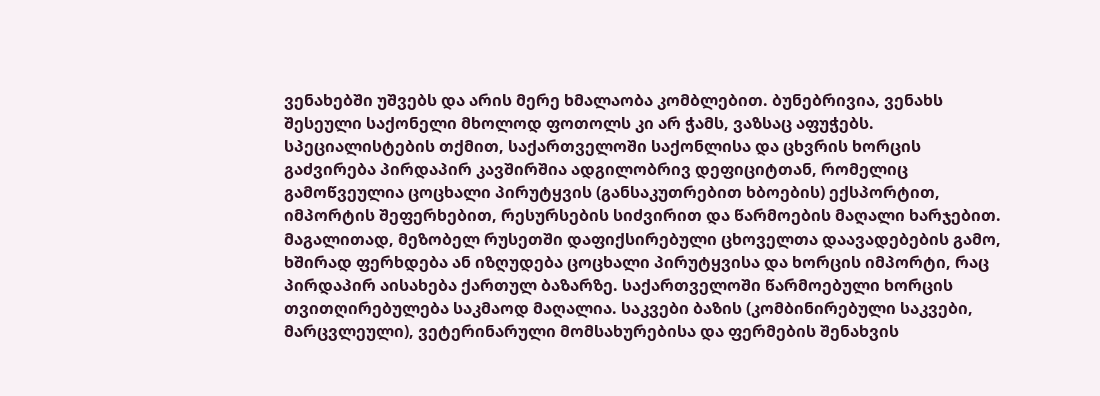ვენახებში უშვებს და არის მერე ხმალაობა კომბლებით. ბუნებრივია, ვენახს შესეული საქონელი მხოლოდ ფოთოლს კი არ ჭამს, ვაზსაც აფუჭებს.
სპეციალისტების თქმით, საქართველოში საქონლისა და ცხვრის ხორცის გაძვირება პირდაპირ კავშირშია ადგილობრივ დეფიციტთან, რომელიც გამოწვეულია ცოცხალი პირუტყვის (განსაკუთრებით ხბოების) ექსპორტით, იმპორტის შეფერხებით, რესურსების სიძვირით და წარმოების მაღალი ხარჯებით. მაგალითად, მეზობელ რუსეთში დაფიქსირებული ცხოველთა დაავადებების გამო, ხშირად ფერხდება ან იზღუდება ცოცხალი პირუტყვისა და ხორცის იმპორტი, რაც პირდაპირ აისახება ქართულ ბაზარზე. საქართველოში წარმოებული ხორცის თვითღირებულება საკმაოდ მაღალია. საკვები ბაზის (კომბინირებული საკვები, მარცვლეული), ვეტერინარული მომსახურებისა და ფერმების შენახვის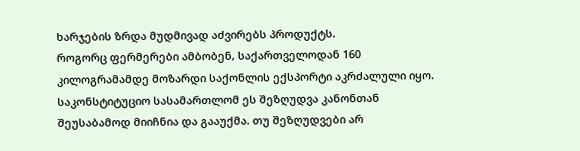ხარჯების ზრდა მუდმივად აძვირებს პროდუქტს.
როგორც ფერმერები ამბობენ, საქართველოდან 160 კილოგრამამდე მოზარდი საქონლის ექსპორტი აკრძალული იყო. საკონსტიტუციო სასამართლომ ეს შეზღუდვა კანონთან შეუსაბამოდ მიიჩნია და გააუქმა. თუ შეზღუდვები არ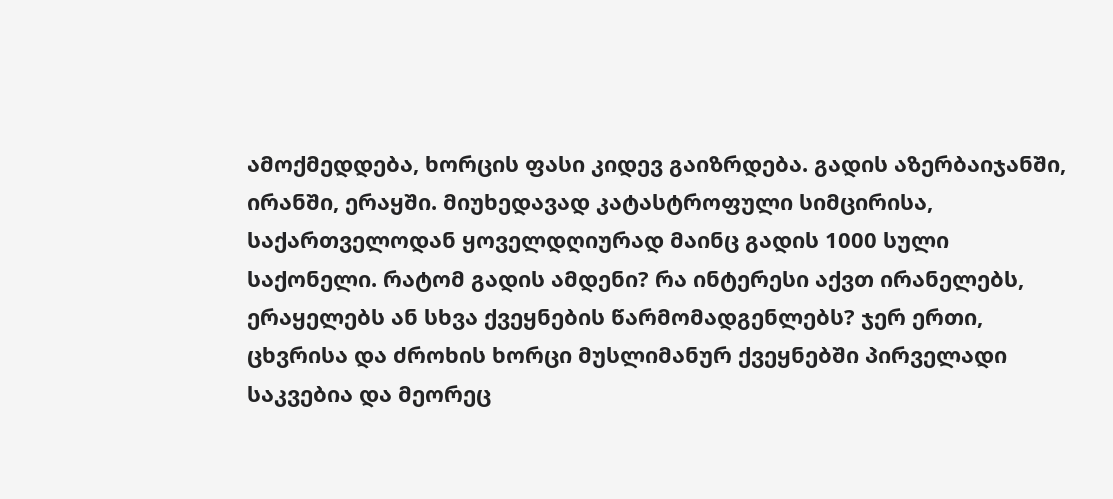ამოქმედდება, ხორცის ფასი კიდევ გაიზრდება. გადის აზერბაიჯანში, ირანში, ერაყში. მიუხედავად კატასტროფული სიმცირისა, საქართველოდან ყოველდღიურად მაინც გადის 1000 სული საქონელი. რატომ გადის ამდენი? რა ინტერესი აქვთ ირანელებს, ერაყელებს ან სხვა ქვეყნების წარმომადგენლებს? ჯერ ერთი, ცხვრისა და ძროხის ხორცი მუსლიმანურ ქვეყნებში პირველადი საკვებია და მეორეც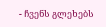- ჩვენს გლეხებს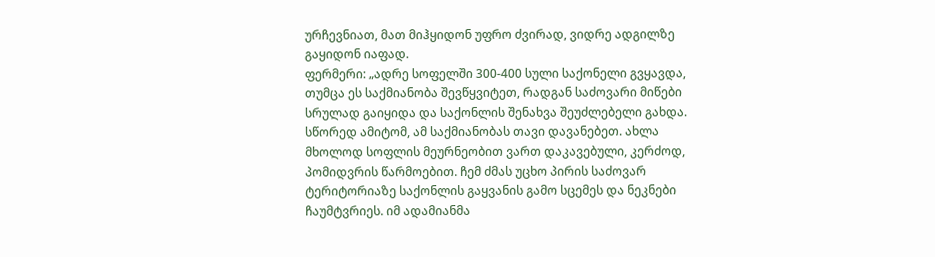ურჩევნიათ, მათ მიჰყიდონ უფრო ძვირად, ვიდრე ადგილზე გაყიდონ იაფად.
ფერმერი: „ადრე სოფელში 300-400 სული საქონელი გვყავდა, თუმცა ეს საქმიანობა შევწყვიტეთ, რადგან საძოვარი მიწები სრულად გაიყიდა და საქონლის შენახვა შეუძლებელი გახდა. სწორედ ამიტომ, ამ საქმიანობას თავი დავანებეთ. ახლა მხოლოდ სოფლის მეურნეობით ვართ დაკავებული, კერძოდ, პომიდვრის წარმოებით. ჩემ ძმას უცხო პირის საძოვარ ტერიტორიაზე საქონლის გაყვანის გამო სცემეს და ნეკნები ჩაუმტვრიეს. იმ ადამიანმა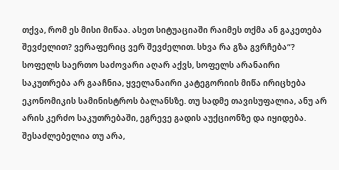თქვა, რომ ეს მისი მიწაა. ასეთ სიტუაციაში რაიმეს თქმა ან გაკეთება შევძელით? ვერაფერიც ვერ შევძელით. სხვა რა გზა გვრჩება“?
სოფელს საერთო საძოვარი აღარ აქვს, სოფელს არანაირი საკუთრება არ გააჩნია, ყველანაირი კატეგორიის მიწა ირიცხება ეკონომიკის სამინისტროს ბალანსზე. თუ სადმე თავისუფალია, ანუ არ არის კერძო საკუთრებაში, ეგრევე გადის აუქციონზე და იყიდება. შესაძლებელია თუ არა,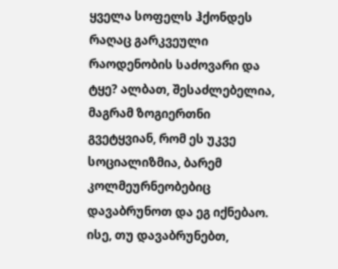ყველა სოფელს ჰქონდეს რაღაც გარკვეული რაოდენობის საძოვარი და ტყე? ალბათ, შესაძლებელია, მაგრამ ზოგიერთნი გვეტყვიან, რომ ეს უკვე სოციალიზმია, ბარემ კოლმეურნეობებიც დავაბრუნოთ და ეგ იქნებაო. ისე, თუ დავაბრუნებთ,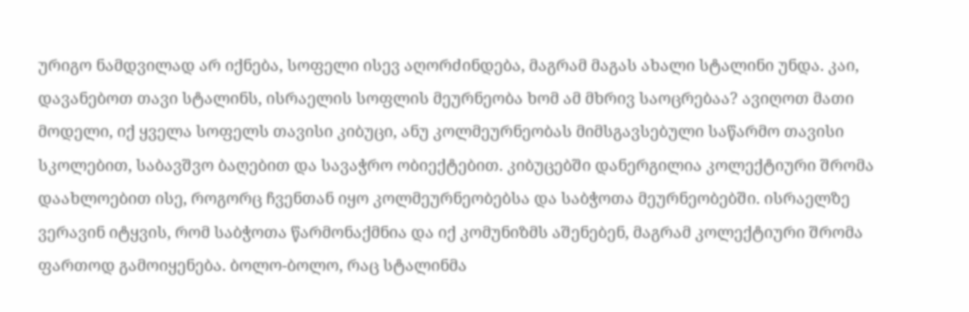ურიგო ნამდვილად არ იქნება, სოფელი ისევ აღორძინდება, მაგრამ მაგას ახალი სტალინი უნდა. კაი, დავანებოთ თავი სტალინს, ისრაელის სოფლის მეურნეობა ხომ ამ მხრივ საოცრებაა? ავიღოთ მათი მოდელი, იქ ყველა სოფელს თავისი კიბუცი, ანუ კოლმეურნეობას მიმსგავსებული საწარმო თავისი სკოლებით, საბავშვო ბაღებით და სავაჭრო ობიექტებით. კიბუცებში დანერგილია კოლექტიური შრომა დაახლოებით ისე, როგორც ჩვენთან იყო კოლმეურნეობებსა და საბჭოთა მეურნეობებში. ისრაელზე ვერავინ იტყვის, რომ საბჭოთა წარმონაქმნია და იქ კომუნიზმს აშენებენ, მაგრამ კოლექტიური შრომა ფართოდ გამოიყენება. ბოლო-ბოლო, რაც სტალინმა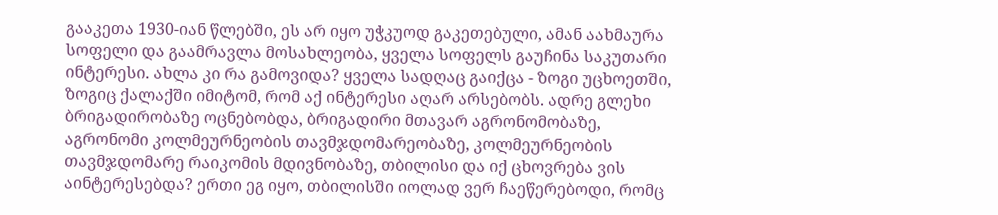გააკეთა 1930-იან წლებში, ეს არ იყო უჭკუოდ გაკეთებული, ამან აახმაურა სოფელი და გაამრავლა მოსახლეობა, ყველა სოფელს გაუჩინა საკუთარი ინტერესი. ახლა კი რა გამოვიდა? ყველა სადღაც გაიქცა - ზოგი უცხოეთში, ზოგიც ქალაქში იმიტომ, რომ აქ ინტერესი აღარ არსებობს. ადრე გლეხი ბრიგადირობაზე ოცნებობდა, ბრიგადირი მთავარ აგრონომობაზე, აგრონომი კოლმეურნეობის თავმჯდომარეობაზე, კოლმეურნეობის თავმჯდომარე რაიკომის მდივნობაზე, თბილისი და იქ ცხოვრება ვის აინტერესებდა? ერთი ეგ იყო, თბილისში იოლად ვერ ჩაეწერებოდი, რომც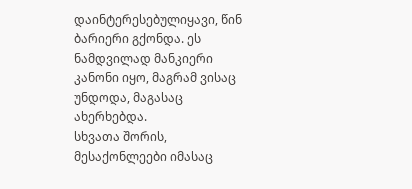დაინტერესებულიყავი, წინ ბარიერი გქონდა. ეს ნამდვილად მანკიერი კანონი იყო, მაგრამ ვისაც უნდოდა, მაგასაც ახერხებდა.
სხვათა შორის, მესაქონლეები იმასაც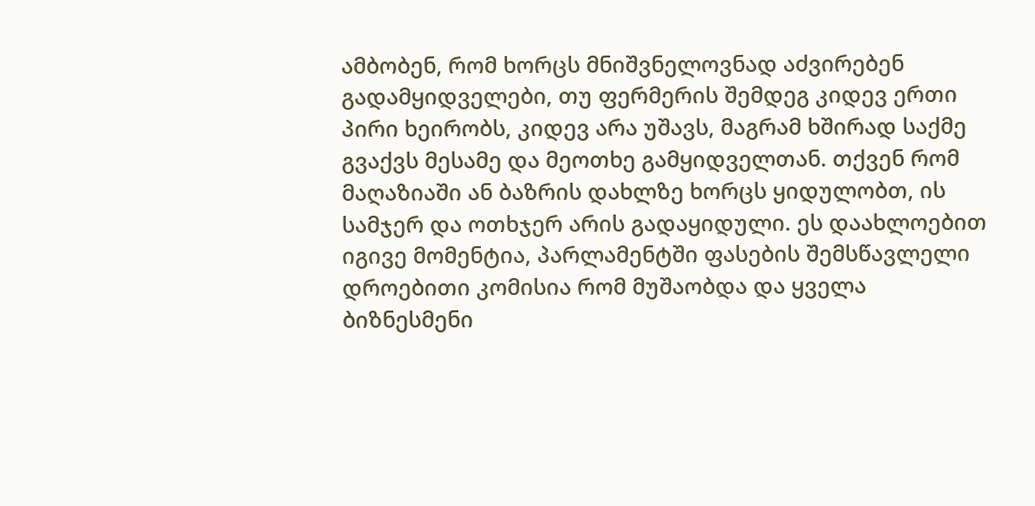ამბობენ, რომ ხორცს მნიშვნელოვნად აძვირებენ გადამყიდველები, თუ ფერმერის შემდეგ კიდევ ერთი პირი ხეირობს, კიდევ არა უშავს, მაგრამ ხშირად საქმე გვაქვს მესამე და მეოთხე გამყიდველთან. თქვენ რომ მაღაზიაში ან ბაზრის დახლზე ხორცს ყიდულობთ, ის სამჯერ და ოთხჯერ არის გადაყიდული. ეს დაახლოებით იგივე მომენტია, პარლამენტში ფასების შემსწავლელი დროებითი კომისია რომ მუშაობდა და ყველა ბიზნესმენი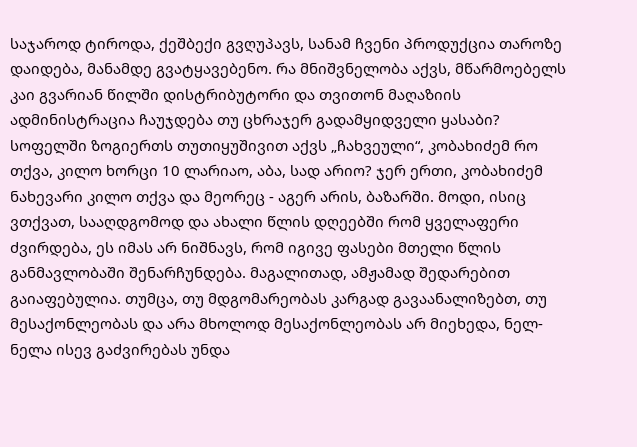საჯაროდ ტიროდა, ქეშბექი გვღუპავს, სანამ ჩვენი პროდუქცია თაროზე დაიდება, მანამდე გვატყავებენო. რა მნიშვნელობა აქვს, მწარმოებელს კაი გვარიან წილში დისტრიბუტორი და თვითონ მაღაზიის ადმინისტრაცია ჩაუჯდება თუ ცხრაჯერ გადამყიდველი ყასაბი? სოფელში ზოგიერთს თუთიყუშივით აქვს „ჩახვეული“, კობახიძემ რო თქვა, კილო ხორცი 10 ლარიაო, აბა, სად არიო? ჯერ ერთი, კობახიძემ ნახევარი კილო თქვა და მეორეც - აგერ არის, ბაზარში. მოდი, ისიც ვთქვათ, სააღდგომოდ და ახალი წლის დღეებში რომ ყველაფერი ძვირდება, ეს იმას არ ნიშნავს, რომ იგივე ფასები მთელი წლის განმავლობაში შენარჩუნდება. მაგალითად, ამჟამად შედარებით გაიაფებულია. თუმცა, თუ მდგომარეობას კარგად გავაანალიზებთ, თუ მესაქონლეობას და არა მხოლოდ მესაქონლეობას არ მიეხედა, ნელ-ნელა ისევ გაძვირებას უნდა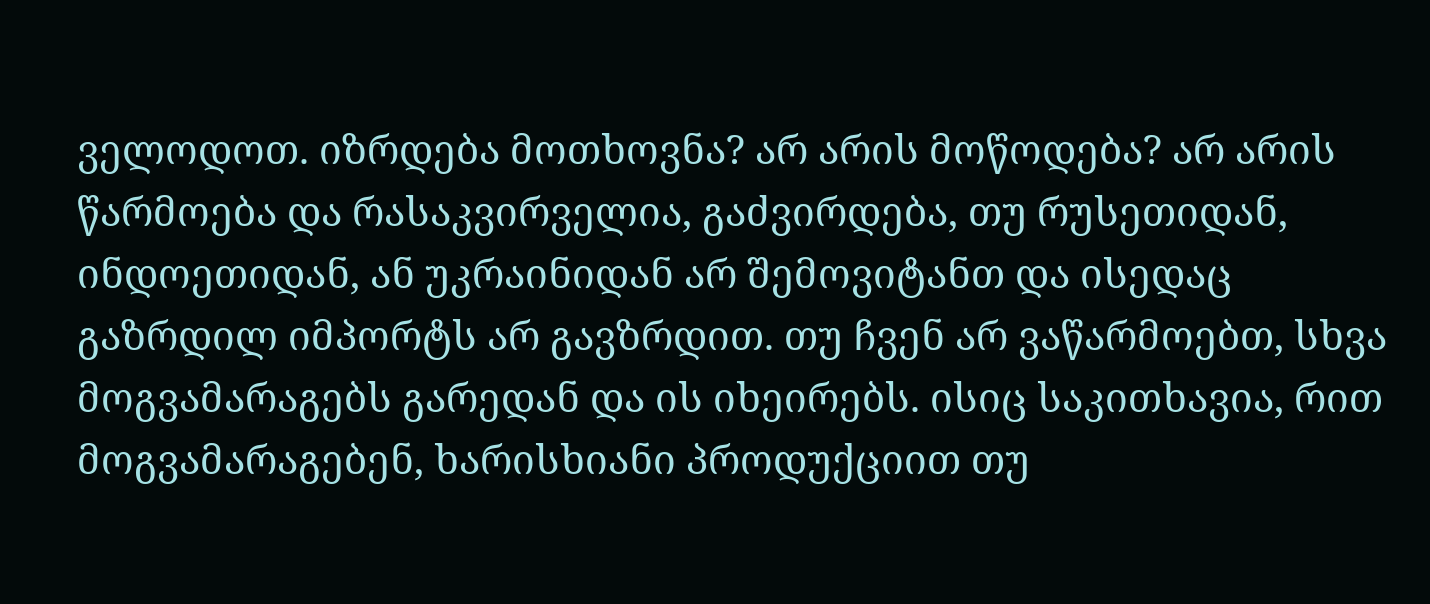ველოდოთ. იზრდება მოთხოვნა? არ არის მოწოდება? არ არის წარმოება და რასაკვირველია, გაძვირდება, თუ რუსეთიდან, ინდოეთიდან, ან უკრაინიდან არ შემოვიტანთ და ისედაც გაზრდილ იმპორტს არ გავზრდით. თუ ჩვენ არ ვაწარმოებთ, სხვა მოგვამარაგებს გარედან და ის იხეირებს. ისიც საკითხავია, რით მოგვამარაგებენ, ხარისხიანი პროდუქციით თუ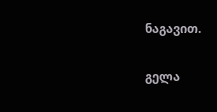ნაგავით.

გელა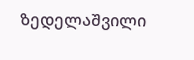ზედელაშვილი